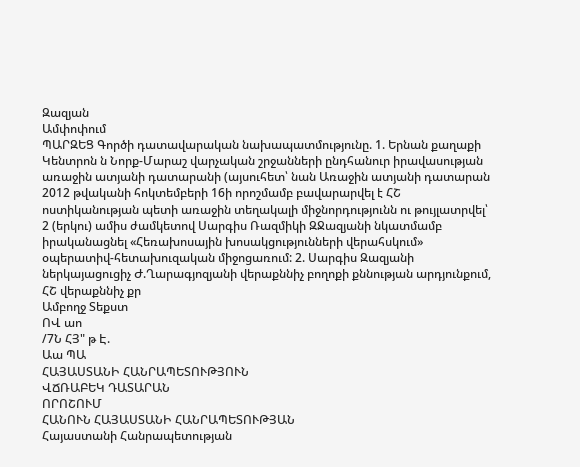Զազյան
Ամփոփում
ՊԱՐԶԵՑ Գործի դատավարական նախապատմությունը. 1. Երնան քաղաքի Կենտրոն ն Նորք-Մարաշ վարչական շրջանների ընդհանուր իրավասության առաջին ատյանի դատարանի (այսուհետ՝ նան Առաջին ատյանի դատարան 2012 թվականի հոկտեմբերի 16ի որոշմամբ բավարարվել է ՀՇ ոստիկանության պետի առաջին տեղակալի միջնորդությունն ու թույլատրվել՝ 2 (երկու) ամիս ժամկետով Սարգիս Ռազմիկի ԶՋազյանի նկատմամբ իրականացնել «Հեռախոսային խոսակցությունների վերահսկում» օպերատիվ-հետախուզական միջոցառում: 2. Սարգիս Զազյանի ներկայացուցիչ Ժ.Ղարագյոզյանի վերաքննիչ բողոքի քննության արդյունքում, ՀՇ վերաքննիչ քր
Ամբողջ Տեքստ
ՈՎ աո
/7Ն ՀՅ" թ Է.
Աա ՊԱ
ՀԱՅԱՍՏԱՆԻ ՀԱՆՐԱՊԵՏՈՒԹՅՈՒՆ
ՎՃՌԱԲԵԿ ԴԱՏԱՐԱՆ
ՈՐՈՇՈՒՄ
ՀԱՆՈՒՆ ՀԱՅԱՍՏԱՆԻ ՀԱՆՐԱՊԵՏՈՒԹՅԱՆ
Հայաստանի Հանրապետության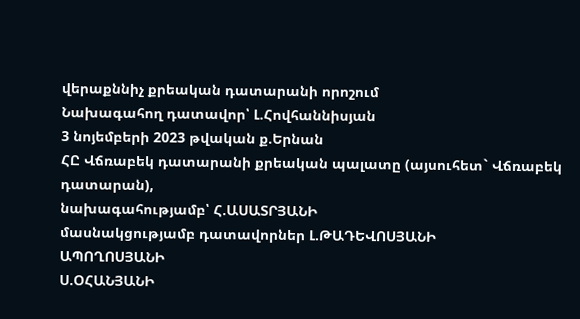վերաքննիչ քրեական դատարանի որոշում
Նախագահող դատավոր՝ Լ.Հովհաննիսյան
3 նոյեմբերի 2023 թվական ք.Երնան
ՀԸ Վճռաբեկ դատարանի քրեական պալատը (այսուհետ` Վճռաբեկ
դատարան),
նախագահությամբ՝ Հ.ԱՍԱՏՐՅԱՆԻ
մասնակցությամբ դատավորներ Լ.ԹԱԴԵՎՈՍՅԱՆԻ
ԱՊՈՂՈՍՅԱՆԻ
Ս.ՕՀԱՆՅԱՆԻ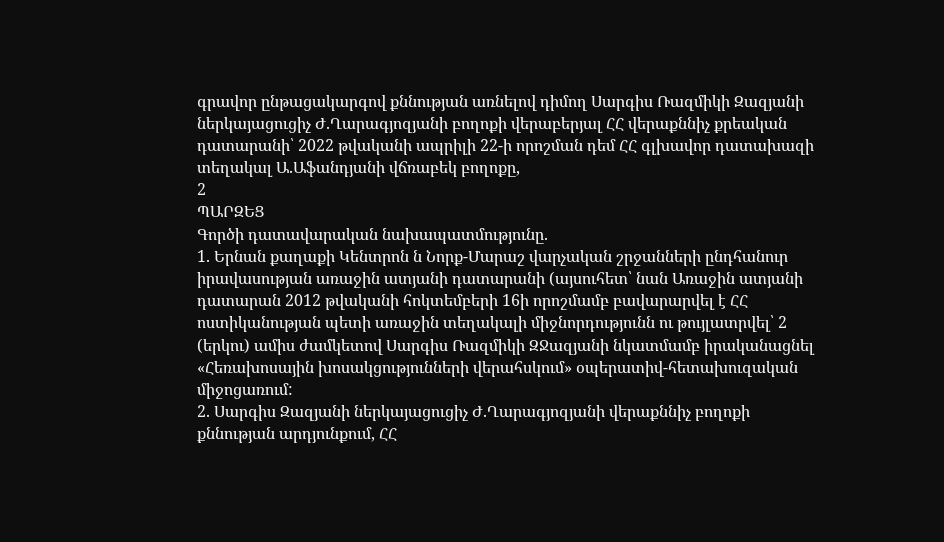գրավոր ընթացակարգով քննության առնելով դիմող Սարգիս Ռազմիկի Զազյանի ներկայացուցիչ Ժ.Ղարագյոզյանի բողոքի վերաբերյալ ՀՀ վերաքննիչ քրեական դատարանի՝ 2022 թվականի ապրիլի 22-ի որոշման դեմ ՀՀ գլխավոր դատախազի տեղակալ Ա.Աֆանդյանի վճռաբեկ բողոքը,
2
ՊԱՐԶԵՑ
Գործի դատավարական նախապատմությունը.
1. Երնան քաղաքի Կենտրոն ն Նորք-Մարաշ վարչական շրջանների ընդհանուր իրավասության առաջին ատյանի դատարանի (այսուհետ՝ նան Առաջին ատյանի դատարան 2012 թվականի հոկտեմբերի 16ի որոշմամբ բավարարվել է ՀՀ ոստիկանության պետի առաջին տեղակալի միջնորդությունն ու թույլատրվել՝ 2 (երկու) ամիս ժամկետով Սարգիս Ռազմիկի ԶՋազյանի նկատմամբ իրականացնել «Հեռախոսային խոսակցությունների վերահսկում» օպերատիվ-հետախուզական միջոցառում:
2. Սարգիս Զազյանի ներկայացուցիչ Ժ.Ղարագյոզյանի վերաքննիչ բողոքի քննության արդյունքում, ՀՀ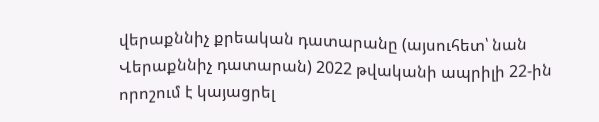վերաքննիչ քրեական դատարանը (այսուհետ՝ նան Վերաքննիչ դատարան) 2022 թվականի ապրիլի 22-ին որոշում է կայացրել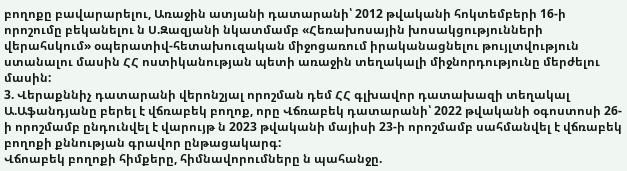բողոքը բավարարելու, Առաջին ատյանի դատարանի՝ 2012 թվականի հոկտեմբերի 16-ի որոշումը բեկանելու ն Ս.Զազյանի նկատմամբ «Հեռախոսային խոսակցությունների վերահսկում» օպերատիվ-հետախուզական միջոցառում իրականացնելու թույլտվություն ստանալու մասին ՀՀ ոստիկանության պետի առաջին տեղակալի միջնորդությունը մերժելու մասին:
3. Վերաքննիչ դատարանի վերոնշյալ որոշման դեմ ՀՀ գլխավոր դատախազի տեղակալ Ա.Աֆանդյանը բերել է վճռաբեկ բողոք, որը Վճռաբեկ դատարանի՝ 2022 թվականի օգոստոսի 26-ի որոշմամբ ընդունվել է վարույթ ն 2023 թվականի մայիսի 23-ի որոշմամբ սահմանվել է վճռաբեկ բողոքի քննության գրավոր ընթացակարգ:
Վճոաբեկ բողոքի հիմքերը, հիմնավորումները ն պահանջը.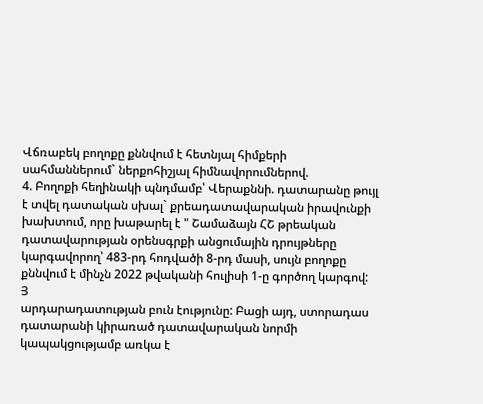Վճռաբեկ բողոքը քննվում է հետնյալ հիմքերի սահմաններում` ներքոհիշյալ հիմնավորումներով.
4. Բողոքի հեղինակի պնդմամբ՝ Վերաքննի. դատարանը թույլ է տվել դատական սխալ` քրեադատավարական իրավունքի խախտում, որը խաթարել է " Շամաձայն ՀՇ թրեական դատավարության օրենսգրքի անցումային դրույթները կարգավորող՝ 483-րդ հոդվածի 8-րդ մասի, սույն բողոքը քննվում է մինչն 2022 թվականի հուլիսի 1-ը գործող կարգով:
Յ
արդարադատության բուն էությունը: Բացի այդ, ստորադաս դատարանի կիրառած դատավարական նորմի կապակցությամբ առկա է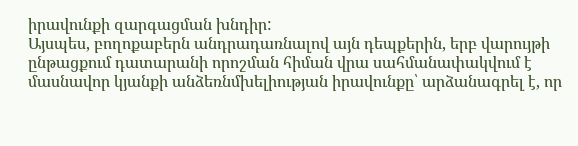իրավունքի զարգացման խնդիր:
Այսպես, բողոքաբերն անդրադառնալով այն դեպքերին, երբ վարույթի ընթացքում դատարանի որոշման հիման վրա սահմանափակվում է մասնավոր կյանքի անձեռնմխելիության իրավունքը՝ արձանագրել է, որ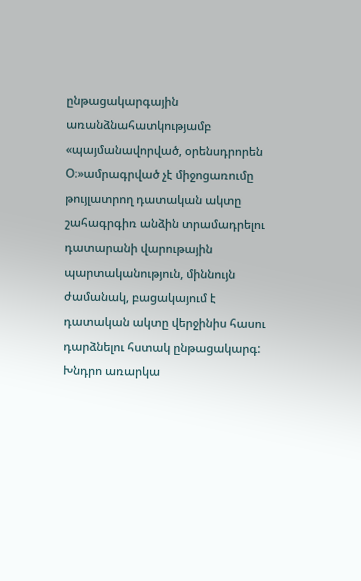ընթացակարգային առանձնահատկությամբ «պայմանավորված, օրենսդրորեն Օ։»ամրագրված չէ միջոցառումը թույլատրող դատական ակտը շահագրգիռ անձին տրամադրելու դատարանի վարութային պարտականություն, միննույն ժամանակ, բացակայում է դատական ակտը վերջինիս հասու դարձնելու հստակ ընթացակարգ: Խնդրո առարկա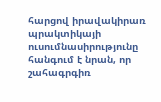հարցով իրավակիրառ պրակտիկայի ուսումնասիրությունը հանգում է նրան, որ շահագրգիռ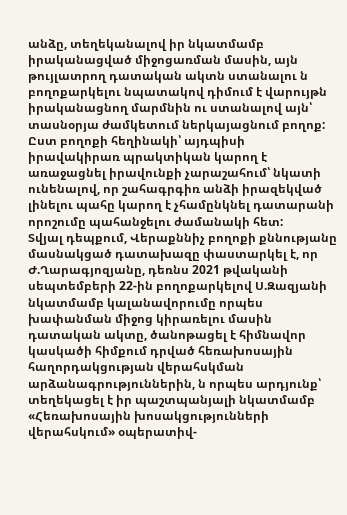անձը, տեղեկանալով իր նկատմամբ իրականացված միջոցառման մասին, այն թույլատրող դատական ակտն ստանալու ն բողոքարկելու նպատակով դիմում է վարույթն իրականացնող մարմնին ու ստանալով այն՝ տասնօրյա ժամկետում ներկայացնում բողոք: Ըստ բողոքի հեղինակի՝ այդպիսի իրավակիրառ պրակտիկան կարող է առաջացնել իրավունքի չարաշահում՝ նկատի ունենալով, որ շահագրգիռ անձի իրազեկված լինելու պահը կարող է չհամընկնել դատարանի որոշումը պահանջելու ժամանակի հետ:
Տվյալ դեպքում, Վերաքննիչ բողոքի քննությանը մասնակցած դատախազը փաստարկել է, որ Ժ.Ղարագյոզյանը, դեռնս 2021 թվականի սեպտեմբերի 22-ին բողոքարկելով Ս.Զազյանի նկատմամբ կալանավորումը որպես խափանման միջոց կիրառելու մասին դատական ակտը, ծանոթացել է հիմնավոր կասկածի հիմքում դրված հեռախոսային հաղորդակցության վերահսկման արձանագրություններին, ն որպես արդյունք՝ տեղեկացել է իր պաշտպանյալի նկատմամբ «Հեռախոսային խոսակցությունների վերահսկում» օպերատիվ-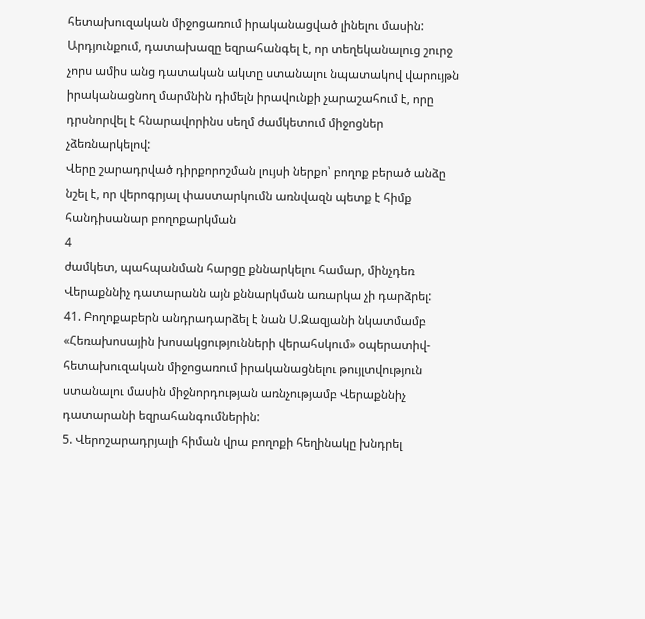հետախուզական միջոցառում իրականացված լինելու մասին: Արդյունքում, դատախազը եզրահանգել է, որ տեղեկանալուց շուրջ չորս ամիս անց դատական ակտը ստանալու նպատակով վարույթն իրականացնող մարմնին դիմելն իրավունքի չարաշահում է, որը դրսնորվել է հնարավորինս սեղմ ժամկետում միջոցներ չձեռնարկելով:
Վերը շարադրված դիրքորոշման լույսի ներքո՝ բողոք բերած անձը նշել է, որ վերոգրյալ փաստարկումն առնվազն պետք է հիմք հանդիսանար բողոքարկման
4
ժամկետ, պահպանման հարցը քննարկելու համար, մինչդեռ Վերաքննիչ դատարանն այն քննարկման առարկա չի դարձրել:
41. Բողոքաբերն անդրադարձել է նան Ս.Զազյանի նկատմամբ «Հեռախոսային խոսակցությունների վերահսկում» օպերատիվ-հետախուզական միջոցառում իրականացնելու թույլտվություն ստանալու մասին միջնորդության առնչությամբ Վերաքննիչ դատարանի եզրահանգումներին:
5. Վերոշարադրյալի հիման վրա բողոքի հեղինակը խնդրել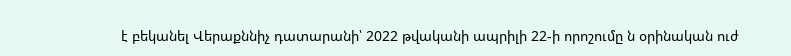է բեկանել Վերաքննիչ դատարանի՝ 2022 թվականի ապրիլի 22-ի որոշումը ն օրինական ուժ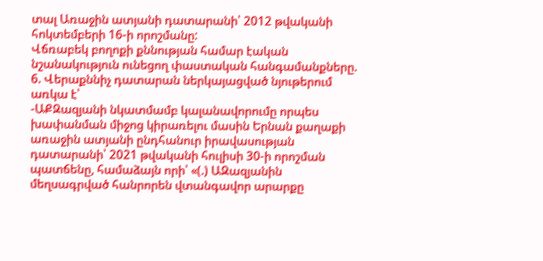տալ Առաջին ատյանի դատարանի՝ 2012 թվականի հոկտեմբերի 16-ի որոշմանը:
Վճռաբեկ բողոքի քննության համար էական նշանակություն ունեցող փաստական հանգամանքները.
6. Վերաքննիչ դատարան ներկայացված նյութերում առկա է՝
-ԱՔԶազյանի նկատմամբ կալանավորումը որպես խափանման միջոց կիրառելու մասին Երնան քաղաքի առաջին ատյանի ընդհանուր իրավասության դատարանի՝ 2021 թվականի հուլիսի 30-ի որոշման պատճենը, համաձայն որի՝ «(.) ԱԶազյանին մեղսագրված հանրորեն վտանգավոր արարքը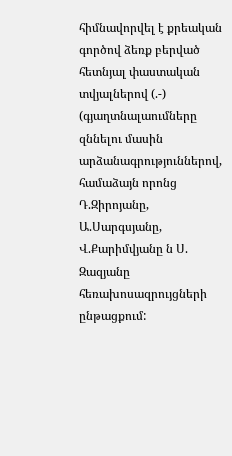հիմնավորվել է քրեական գործով ձեռք բերված հետնյալ փաստական տվյալներով (.-) (գյաղտնալաումները զննելու մասին արձանագրություններով, համաձայն որոնց Դ.Զիրոյանը, Ա.Սարգսյանը, Վ.Քարիմվյանը ն Ս. Զազյանը հեռախոսազրույցների ընթացքում: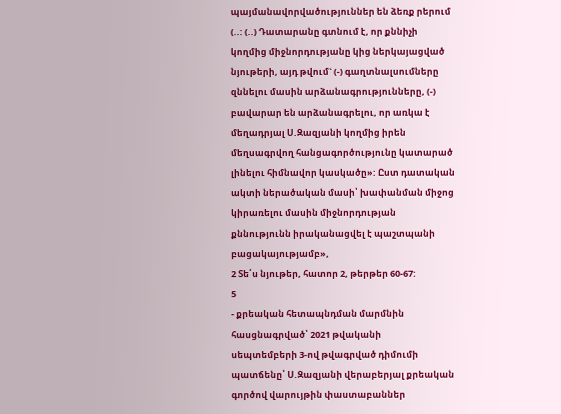պայմանավորվածություններ են ձեռք րերում (..: (..) Դատարանը գտնում է, որ քննիչի կողմից միջնորդությանը կից ներկայացված նյութերի, այդ թվում` (-) գաղտնալսումները զննելու մասին արձանագրությունները, (-) բավարար են արձանագրելու, որ առկա է մեղադրյալ Ս.Զազյանի կողմից իրեն մեղսագրվող հանցագործությունը կատարած լինելու հիմնավոր կասկածը»: Ըստ դատական ակտի ներածական մասի՝ խափանման միջոց կիրառելու մասին միջնորդության քննությունն իրականացվել է պաշտպանի բացակայությամբ»,
2 Տե՛ս նյութեր, հատոր 2, թերթեր 60-67:
5
- քրեական հետապնդման մարմնին հասցնագրված՝ 2021 թվականի
սեպտեմբերի 3-ով թվագրված դիմումի պատճենը՝ Ս.Զազյանի վերաբերյալ քրեական գործով վարույթին փաստաբաններ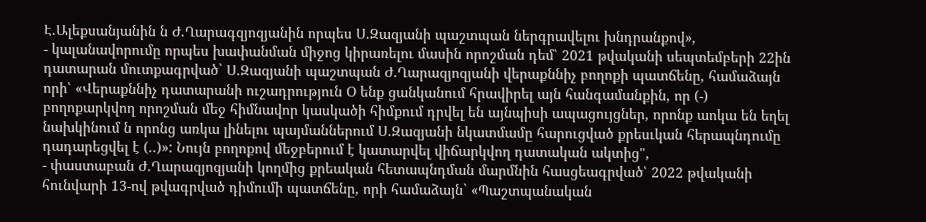Է.Ալեքսանյանին ն Ժ.Ղարագզյոզյանին որպես Ս.Զազյանի պաշտպան ներգրավելու խնդրանքով»,
- կալանավորումը որպես խափանման միջոց կիրառելու մասին որոշման դեմ՝ 2021 թվականի սեպտեմբերի 22ին դատարան մուտքագրված` Ս.Զազյանի պաշտպան Ժ.Ղարազյոզյանի վերաքննիչ բողոքի պատճենը, համաձայն որի՝ «Վերաքննիչ դատարանի ուշադրություն Օ ենք ցանկանում հրավիրել այն հանգամանքին, որ (-) բողոքարկվող որոշման մեջ հիմնավոր կասկածի հիմքում դրվել են այնպիսի ապացույցներ, որոնք աոկա են եղել նախկինում ն որոնց առկա լինելու պայմաններում Ս.Զազյանի նկատմամը հարուցված քրեսւկան հերապնդումը դադարեցվել է (..)»: Նույն բողոքով մեջբերում է կատարվել վիճարկվող դատական ակտից",
- փաստաբան Ժ.Ղարազյոզյանի կողմից քրեական հետապնդման մարմնին հասցեագրված՝ 2022 թվականի հունվարի 13-ով թվագրված դիմումի պատճենը, որի համաձայն` «Պաշտպանական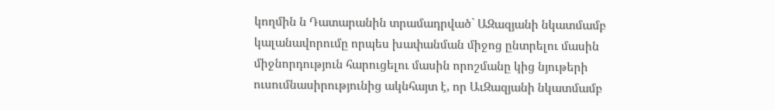կողմին ն Դատարանին տրամադրված` ԱԶազյանի նկատմամբ կալանավորումը որպես խափանման միջոց ընտրելու մասին միջնորդություն հարուցելու մասին որոշմանը կից նյութերի ուսումնասիրությունից ակնհայտ է, որ ԱւԶազյանի նկատմամբ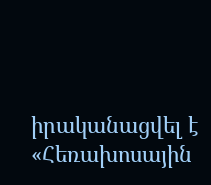իրականացվել է «Հեռախոսային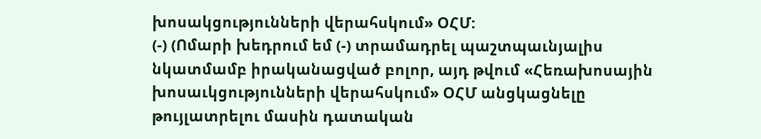խոսակցությունների վերահսկում» ՕՀՄ:
(-) (Ոմարի խեդրում եմ (-) տրամադրել պաշտպաւնյալիս նկատմամբ իրականացված բոլոր, այդ թվում «Հեռախոսային խոսաւկցությունների վերահսկում» ՕՀՄ անցկացնելը թույլատրելու մասին դատական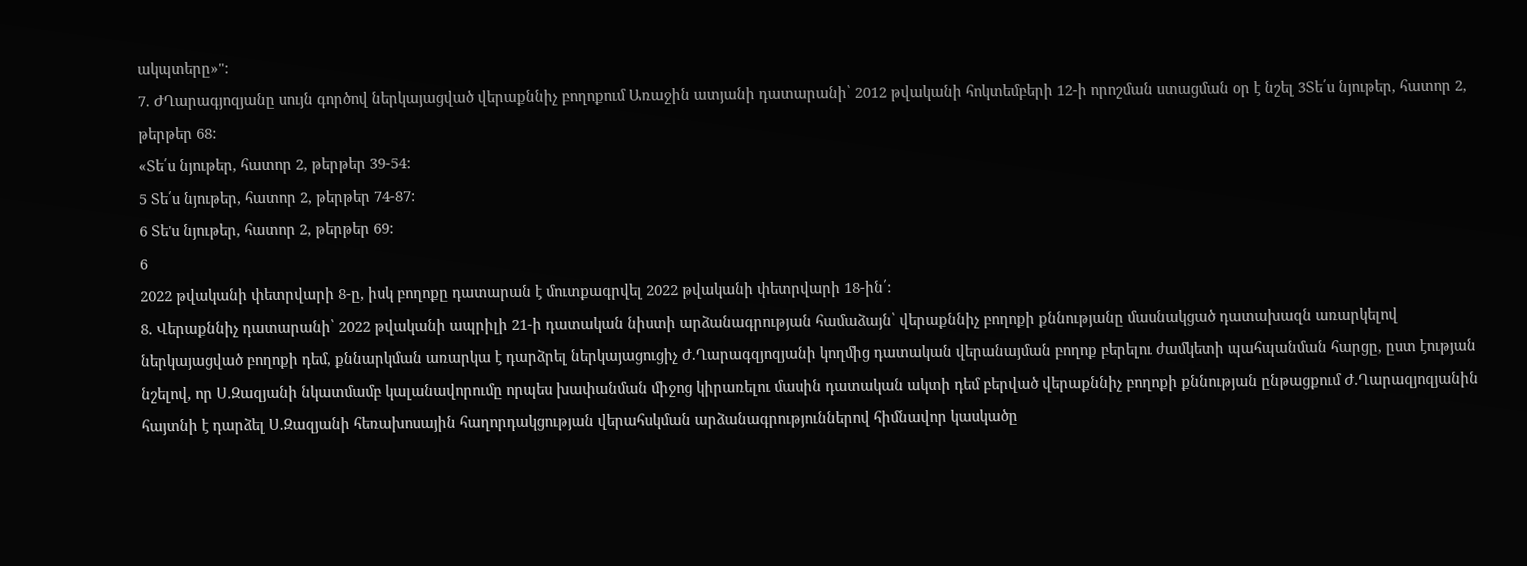ակպտերը»":
7. ԺՂարագյոզյանը սույն գործով ներկայացված վերաքննիչ բողոքում Առաջին ատյանի դատարանի՝ 2012 թվականի հոկտեմբերի 12-ի որոշման ստացման օր է նշել 3Տե՛ս նյութեր, հատոր 2, թերթեր 68:
«Տե՛ս նյութեր, հատոր 2, թերթեր 39-54:
5 Տե՛ս նյութեր, հատոր 2, թերթեր 74-87:
6 Տե'ս նյութեր, հատոր 2, թերթեր 69:
6
2022 թվականի փետրվարի 8-ը, իսկ բողոքը դատարան է մուտքագրվել 2022 թվականի փետրվարի 18-ին՛:
8. Վերաքննիչ դատարանի՝ 2022 թվականի ապրիլի 21-ի դատական նիստի արձանագրության համաձայն՝ վերաքննիչ բողոքի քննությանը մասնակցած դատախազն առարկելով ներկայացված բողոքի դեմ, քննարկման առարկա է դարձրել ներկայացուցիչ Ժ.Ղարագզյոզյանի կողմից դատական վերանայման բողոք բերելու ժամկետի պահպանման հարցը, ըստ էության նշելով, որ Ս.Զազյանի նկատմամբ կալանավորումը որպես խափանման միջոց կիրառելու մասին դատական ակտի դեմ բերված վերաքննիչ բողոքի քննության ընթացքում Ժ.Ղարազյոզյանին հայտնի է դարձել Ս.Զազյանի հեռախոսային հաղորդակցության վերահսկման արձանագրություններով հիմնավոր կասկածը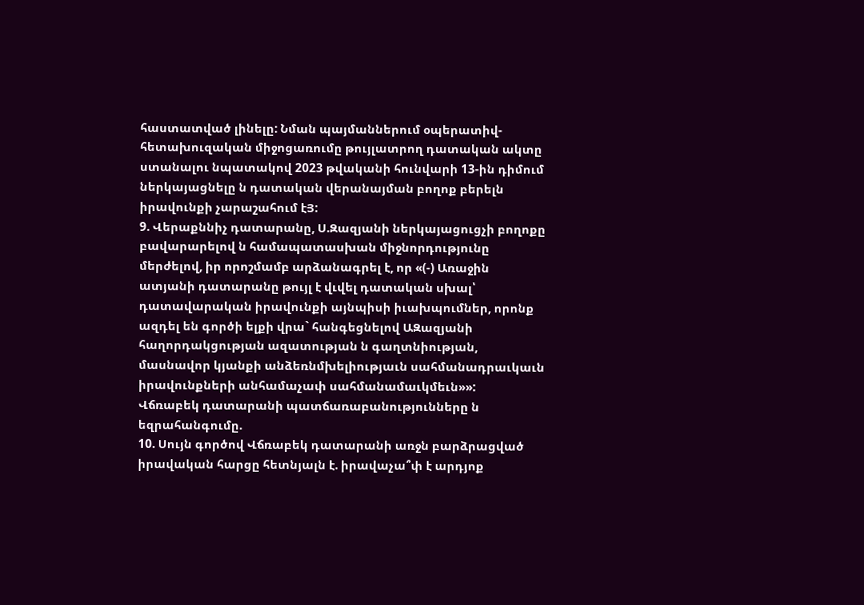հաստատված լինելը: Նման պայմաններում օպերատիվ-հետախուզական միջոցառումը թույլատրող դատական ակտը ստանալու նպատակով 2023 թվականի հունվարի 13-ին դիմում ներկայացնելը ն դատական վերանայման բողոք բերելն իրավունքի չարաշահում էՅ:
9. Վերաքննիչ դատարանը, Ս.Զազյանի ներկայացուցչի բողոքը բավարարելով ն համապատասխան միջնորդությունը մերժելով, իր որոշմամբ արձանագրել է, որ «(-) Առաջին ատյանի դատարանը թույլ է վւվել դատական սխալ՝ դատավարական իրավունքի այնպիսի իւախպումներ, որոնք ազդել են գործի ելքի վրա` հանգեցնելով ԱԶազյանի հաղորդակցության ազատության ն գաղտնիության, մասնավոր կյանքի անձեռնմխելիությաւն սահմանադրաւկաւն իրավունքների անհամաչափ սահմանամաւկմեւն»»:
Վճռաբեկ դատարանի պատճառաբանությունները ն եզրահանգումը.
10. Սույն գործով Վճռաբեկ դատարանի առջն բարձրացված իրավական հարցը հետնյալն է. իրավաչա՞փ է արդյոք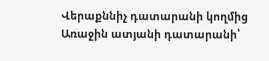Վերաքննիչ դատարանի կողմից Առաջին ատյանի դատարանի՝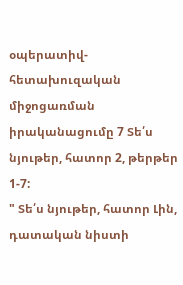օպերատիվ-հետախուզական միջոցառման իրականացումը 7 Տե՛ս նյութեր, հատոր 2, թերթեր 1-7:
" Տե՛ս նյութեր, հատոր Լին, դատական նիստի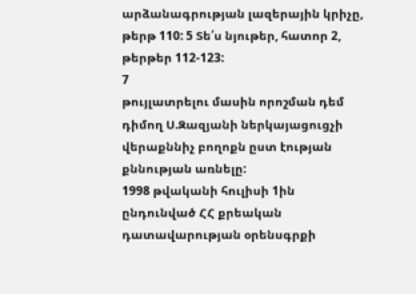արձանագրության լազերային կրիչը, թերթ 110: 5 Տե՛ս նյութեր, հատոր 2, թերթեր 112-123:
7
թույլատրելու մասին որոշման դեմ դիմող Ս.Զազյանի ներկայացուցչի վերաքննիչ բողոքն ըստ էության քննության առնելը:
1998 թվականի հուլիսի 1ին ընդունված ՀՀ քրեական դատավարության օրենսգրքի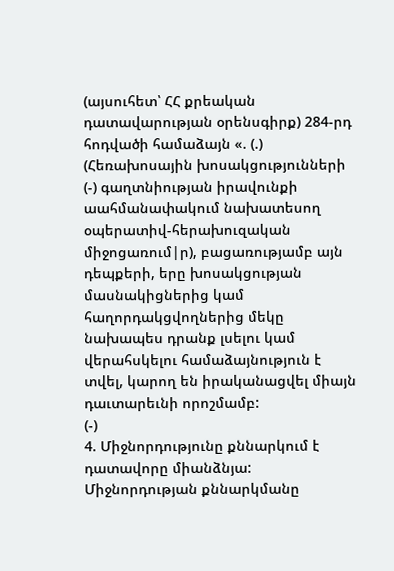(այսուհետ՝ ՀՀ քրեական դատավարության օրենսգիրք) 284-րդ հոդվածի համաձայն «. (.) (Հեռախոսային խոսակցությունների (-) գաղտնիության իրավունքի աահմանափակում նախատեսող օպերատիվ-հերախուզական միջոցառում|ր), բացառությամբ այն դեպքերի, երը խոսակցության մասնակիցներից կամ հաղորդակցվողներից մեկը նախապես դրանք լսելու կամ վերահսկելու համաձայնություն է տվել, կարող են իրականացվել միայն դաւտարեւնի որոշմամբ:
(-)
4. Միջնորդությունը քննարկում է դատավորը միանձնյա: Միջնորդության քննարկմանը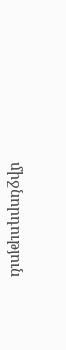միջնորդություն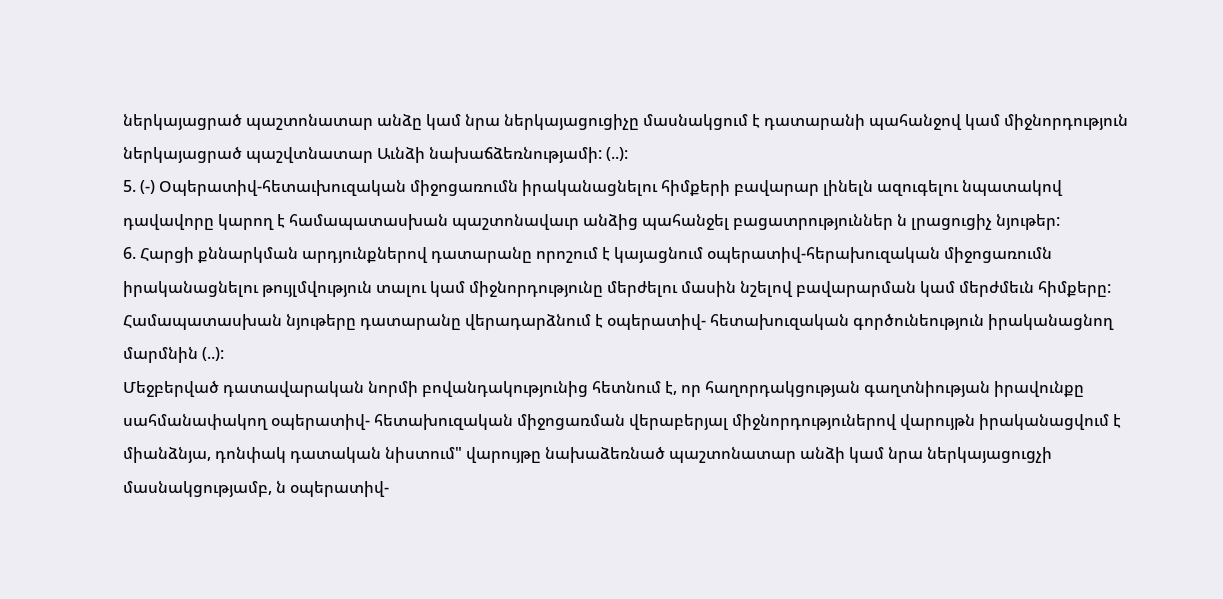ներկայացրած պաշտոնատար անձը կամ նրա ներկայացուցիչը մասնակցում է դատարանի պահանջով կամ միջնորդություն ներկայացրած պաշվտնատար Աւնձի նախաճձեռնությամի: (..):
5. (-) Օպերատիվ-հետաւխուզական միջոցառումն իրականացնելու հիմքերի բավարար լինելն ազուգելու նպատակով դավավորը կարող է համապատասխան պաշտոնավաւր անձից պահանջել բացատրություններ ն լրացուցիչ նյութեր:
6. Հարցի քննարկման արդյունքներով դատարանը որոշում է կայացնում օպերատիվ-հերախուզական միջոցառումն իրականացնելու թույլմվություն տալու կամ միջնորդությունը մերժելու մասին նշելով բավարարման կամ մերժմեւն հիմքերը: Համապատասխան նյութերը դատարանը վերադարձնում է օպերատիվ- հետախուզական գործունեություն իրականացնող մարմնին (..):
Մեջբերված դատավարական նորմի բովանդակությունից հետնում է, որ հաղորդակցության գաղտնիության իրավունքը սահմանափակող օպերատիվ- հետախուզական միջոցառման վերաբերյալ միջնորդություներով վարույթն իրականացվում է միանձնյա, դոնփակ դատական նիստում" վարույթը նախաձեռնած պաշտոնատար անձի կամ նրա ներկայացուցչի մասնակցությամբ, ն օպերատիվ-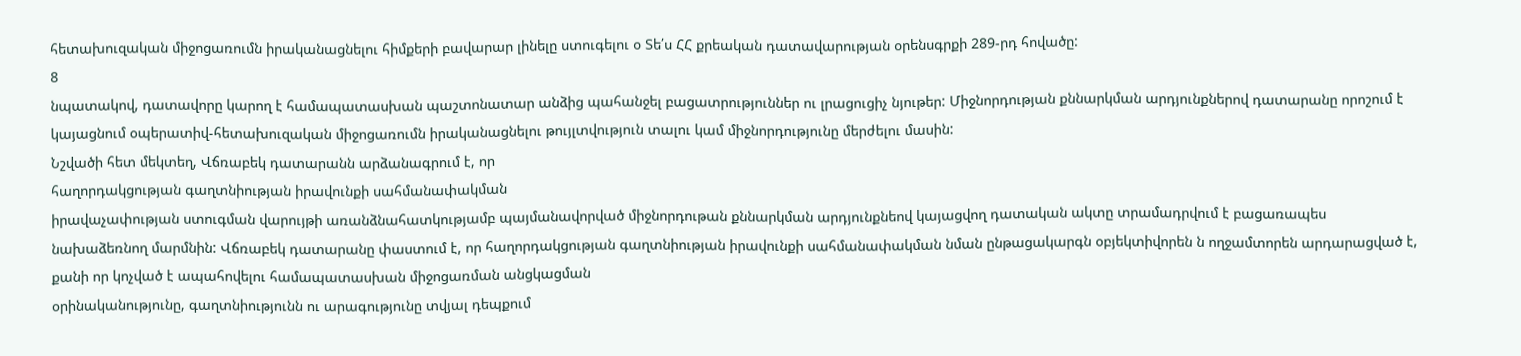հետախուզական միջոցառումն իրականացնելու հիմքերի բավարար լինելը ստուգելու օ Տե՛ս ՀՀ քրեական դատավարության օրենսգրքի 289-րդ հովածը:
8
նպատակով, դատավորը կարող է համապատասխան պաշտոնատար անձից պահանջել բացատրություններ ու լրացուցիչ նյութեր: Միջնորդության քննարկման արդյունքներով դատարանը որոշում է կայացնում օպերատիվ-հետախուզական միջոցառումն իրականացնելու թույլտվություն տալու կամ միջնորդությունը մերժելու մասին:
Նշվածի հետ մեկտեղ, Վճռաբեկ դատարանն արձանագրում է, որ
հաղորդակցության գաղտնիության իրավունքի սահմանափակման
իրավաչափության ստուգման վարույթի առանձնահատկությամբ պայմանավորված միջնորդութան քննարկման արդյունքնեով կայացվող դատական ակտը տրամադրվում է բացառապես նախաձեռնող մարմնին: Վճռաբեկ դատարանը փաստում է, որ հաղորդակցության գաղտնիության իրավունքի սահմանափակման նման ընթացակարգն օբյեկտիվորեն ն ողջամտորեն արդարացված է, քանի որ կոչված է ապահովելու համապատասխան միջոցառման անցկացման
օրինականությունը, գաղտնիությունն ու արագությունը տվյալ դեպքում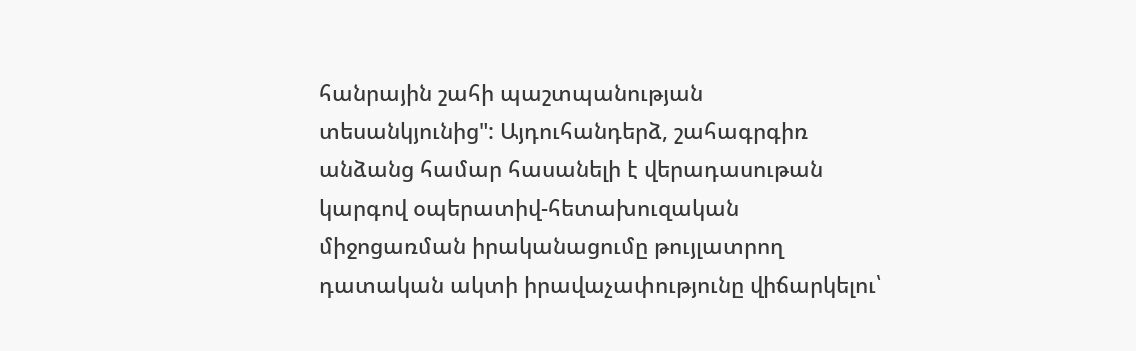հանրային շահի պաշտպանության տեսանկյունից": Այդուհանդերձ, շահագրգիռ անձանց համար հասանելի է վերադասութան կարգով օպերատիվ-հետախուզական միջոցառման իրականացումը թույլատրող դատական ակտի իրավաչափությունը վիճարկելու՝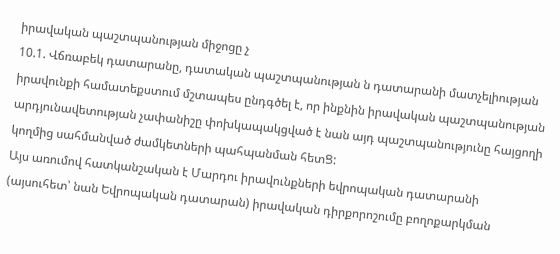իրավական պաշտպանության միջոցը չ
10.1. Վճռաբեկ դատարանը, դատական պաշտպանության ն դատարանի մատչելիության իրավունքի համատեքստում մշտապես ընդգծել է, որ ինքնին իրավական պաշտպանության արդյունավետության չափանիշը փոխկապակցված է նան այդ պաշտպանությունը հայցողի կողմից սահմանված ժամկետների պահպանման հետՑ:
Այս առումով հատկանշական է Մարդու իրավունքների եվրոպական դատարանի (այսուհետ՝ նան Եվրոպական դատարան) իրավական դիրքորոշումը բողոքարկման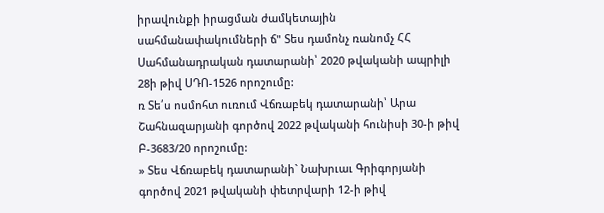իրավունքի իրացման ժամկետային սահմանափակումների ճ" Տես դամոնչ ռանոմչ ՀՀ Սահմանադրական դատարանի՝ 2020 թվականի ապրիլի 28ի թիվ ՍԴՈ-1526 որոշումը:
ռ Տե՛ս ոսմոհտ ուռում Վճռաբեկ դատարանի՝ Արա Շահնազարյանի գործով 2022 թվականի հունիսի 30-ի թիվ Բ-3683/20 որոշումը:
» Տես Վճռաբեկ դատարանի` Նախրւաւ Գրիգորյանի գործով 2021 թվականի փետրվարի 12-ի թիվ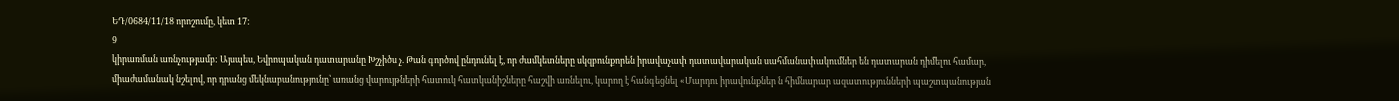ԵԴ/0684/11/18 որոշումը, կետ 17:
9
կիրառման առնչությամբ: Այսպես, Եվրոպական դատարանը Խշչիծս չ. Թան գործով ընդունել է, որ ժամկետները սկզբունքորեն իրավաչափ դատավարական սահմանափակումներ են դատարան դիմելու համար, միաժամանակ նշելով, որ դրանց մեկնաբանությունը՝ առանց վարույթների հատուկ հատկանիշները հաշվի առնելու, կարող է հանգեցնել «Մարդու իրավունքներ ն հիմնարար ազատությունների պաշտպանության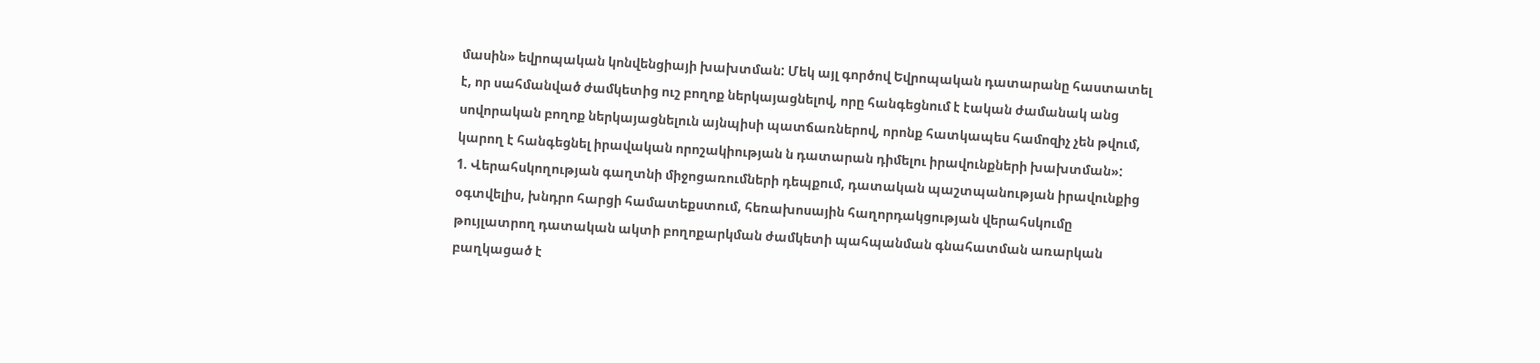մասին» եվրոպական կոնվենցիայի խախտման: Մեկ այլ գործով Եվրոպական դատարանը հաստատել է, որ սահմանված ժամկետից ուշ բողոք ներկայացնելով, որը հանգեցնում է էական ժամանակ անց սովորական բողոք ներկայացնելուն այնպիսի պատճառներով, որոնք հատկապես համոզիչ չեն թվում, կարող է հանգեցնել իրավական որոշակիության ն դատարան դիմելու իրավունքների խախտման»:
1. Վերահսկողության գաղտնի միջոցառումների դեպքում, դատական պաշտպանության իրավունքից օգտվելիս, խնդրո հարցի համատեքստում, հեռախոսային հաղորդակցության վերահսկումը թույլատրող դատական ակտի բողոքարկման ժամկետի պահպանման գնահատման առարկան բաղկացած է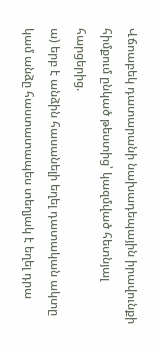Վճոաբեկ դատարանի նախադեպային իրավունքի հիմքում ընկած թեստից՝ կազմված հետնյալ հարցերից.
ա) երբ է անձին հասանելի եղել դատական ակտը կամ անձը հաստատապես տեղյակ է եղել դրա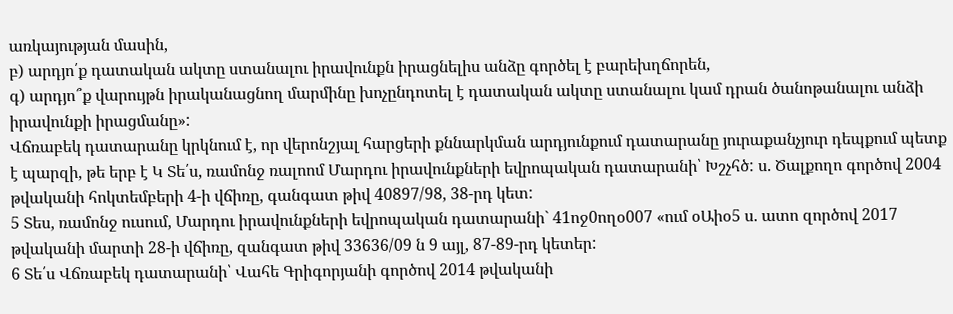առկայության մասին,
բ) արդյո՛ք դատական ակտը ստանալու իրավունքն իրացնելիս անձը գործել է բարեխղճորեն,
գ) արդյո՞ք վարույթն իրականացնող մարմինը խոչընդոտել է դատական ակտը ստանալու կամ դրան ծանոթանալու անձի իրավունքի իրացմանը»:
Վճռաբեկ դատարանը կրկնում է, որ վերոնշյալ հարցերի քննարկման արդյունքում դատարանը յուրաքանչյուր դեպքում պետք է պարզի, թե երբ է Կ Տե՛ս, ռամոնջ ռալոոմ Մարդու իրավունքների եվրոպական դատարանի՝ Խշչհծ: ս. Ծալքողո գործով 2004 թվականի հոկտեմբերի 4-ի վճիռը, գանգատ թիվ 40897/98, 38-րդ կետ:
5 Տես, ռամոնջ ուսում, Մարդու իրավունքների եվրոպական դատարանի` 41ոջ0ողօ007 «ում օԱիօ5 ս. ատո զործով 2017 թվականի մարտի 28-ի վճիռը, զանգատ թիվ 33636/09 ն 9 այլ, 87-89-րդ կետեր:
6 Տե՛ս Վճռաբեկ դատարանի՝ Վահե Գրիգորյանի գործով 2014 թվականի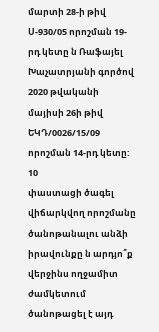մարտի 28-ի թիվ Ս-930/05 որոշման 19-րդ կետը ն Ռաֆայել Խաչատրյանի գործով 2020 թվականի մայիսի 26ի թիվ ԵԿԴ/0026/15/09 որոշման 14-րդ կետը:
10
փաստացի ծագել վիճարկվող որոշմանը ծանոթանալու անձի իրավունքը ն արդյո՞ք վերջինս ողջամիտ ժամկետում ծանոթացել է այդ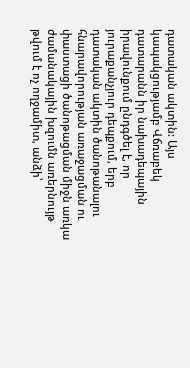դատական ակտին: Այս կապակցությամբ Վճռաբեկ դատարանն իր նախադեպային իրավունքում ընդգծել է, որ յուրաքանչյուր դեպքում, երբ դատական ակտին ծանոթանալու հնարավորության առաջացման ու փաստացի ծանոթացման միջն առկա ժամանակային խզումն առերնույթ թվում է ոչ ողջամիտ, անձի՝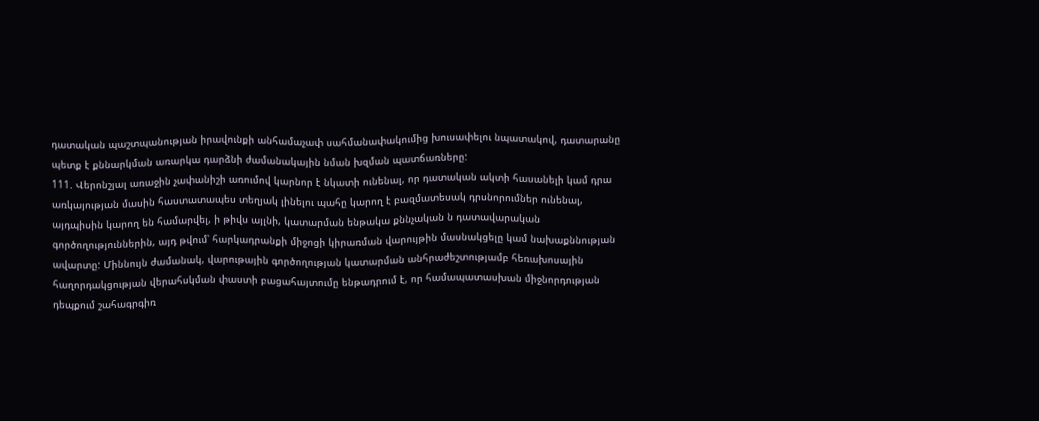դատական պաշտպանության իրավունքի անհամաչափ սահմանափակումից խուսափելու նպատակով, դատարանը պետք է քննարկման առարկա դարձնի ժամանակային նման խզման պատճառները:
111. Վերոնշյալ առաջին չափանիշի առումով կարնոր է նկատի ունենալ, որ դատական ակտի հասանելի կամ դրա առկայության մասին հաստատապես տեղյակ լինելու պահը կարող է բազմատեսակ դրսնորումներ ունենալ, այդպիսին կարող են համարվել, ի թիվս այլնի, կատարման ենթակա քննչական ն դատավարական գործողություններին, այդ թվում՝ հարկադրանքի միջոցի կիրառման վարույթին մասնակցելը կամ նախաքննության ավարտը: Միննույն ժամանակ, վարութային գործողության կատարման անհրաժեշտությամբ հեռախոսային հաղորդակցության վերահսկման փաստի բացահայտումը ենթադրում է, որ համապատասխան միջնորդության դեպքում շահագրգիռ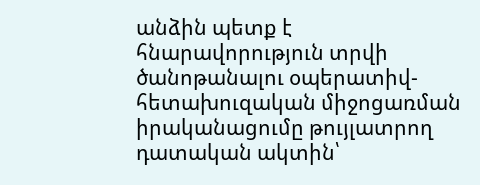անձին պետք է հնարավորություն տրվի ծանոթանալու օպերատիվ-հետախուզական միջոցառման իրականացումը թույլատրող դատական ակտին՝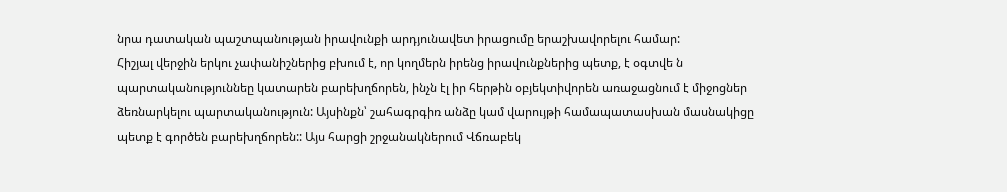նրա դատական պաշտպանության իրավունքի արդյունավետ իրացումը երաշխավորելու համար:
Հիշյալ վերջին երկու չափանիշներից բխում է, որ կողմերն իրենց իրավունքներից պետք, է օգտվե ն պարտականություննեը կատարեն բարեխղճորեն, ինչն էլ իր հերթին օբյեկտիվորեն առաջացնում է միջոցներ ձեռնարկելու պարտականություն: Այսինքն՝ շահագրգիռ անձը կամ վարույթի համապատասխան մասնակիցը պետք է գործեն բարեխղճորեն:: Այս հարցի շրջանակներում Վճռաբեկ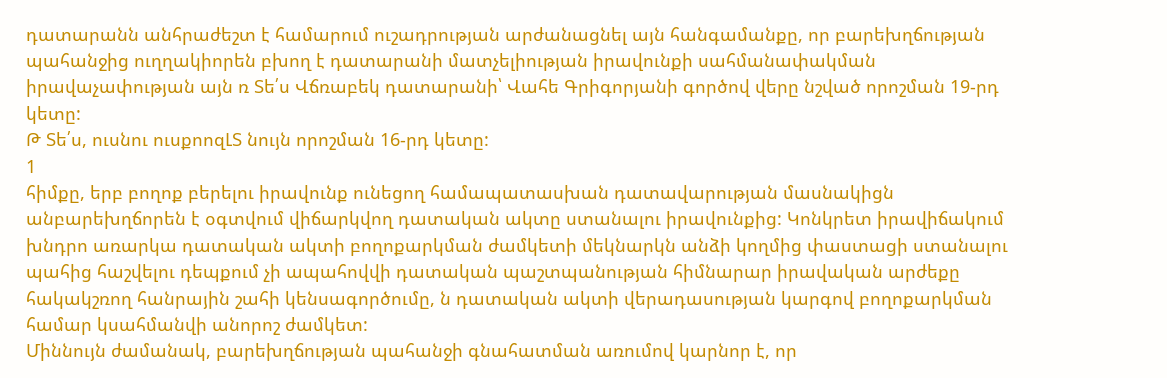դատարանն անհրաժեշտ է համարում ուշադրության արժանացնել այն հանգամանքը, որ բարեխղճության պահանջից ուղղակիորեն բխող է դատարանի մատչելիության իրավունքի սահմանափակման իրավաչափության այն ռ Տե՛ս Վճռաբեկ դատարանի՝ Վահե Գրիգորյանի գործով վերը նշված որոշման 19-րդ կետը:
Թ Տե՛ս, ուսնու ուսքոոզԼՏ նույն որոշման 16-րդ կետը:
1
հիմքը, երբ բողոք բերելու իրավունք ունեցող համապատասխան դատավարության մասնակիցն անբարեխղճորեն է օգտվում վիճարկվող դատական ակտը ստանալու իրավունքից: Կոնկրետ իրավիճակում խնդրո առարկա դատական ակտի բողոքարկման ժամկետի մեկնարկն անձի կողմից փաստացի ստանալու պահից հաշվելու դեպքում չի ապահովվի դատական պաշտպանության հիմնարար իրավական արժեքը հակակշռող հանրային շահի կենսագործումը, ն դատական ակտի վերադասության կարգով բողոքարկման համար կսահմանվի անորոշ ժամկետ:
Միննույն ժամանակ, բարեխղճության պահանջի գնահատման առումով կարնոր է, որ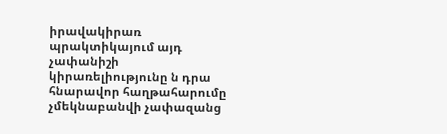իրավակիրառ պրակտիկայում այդ չափանիշի կիրառելիությունը ն դրա հնարավոր հաղթահարումը չմեկնաբանվի չափազանց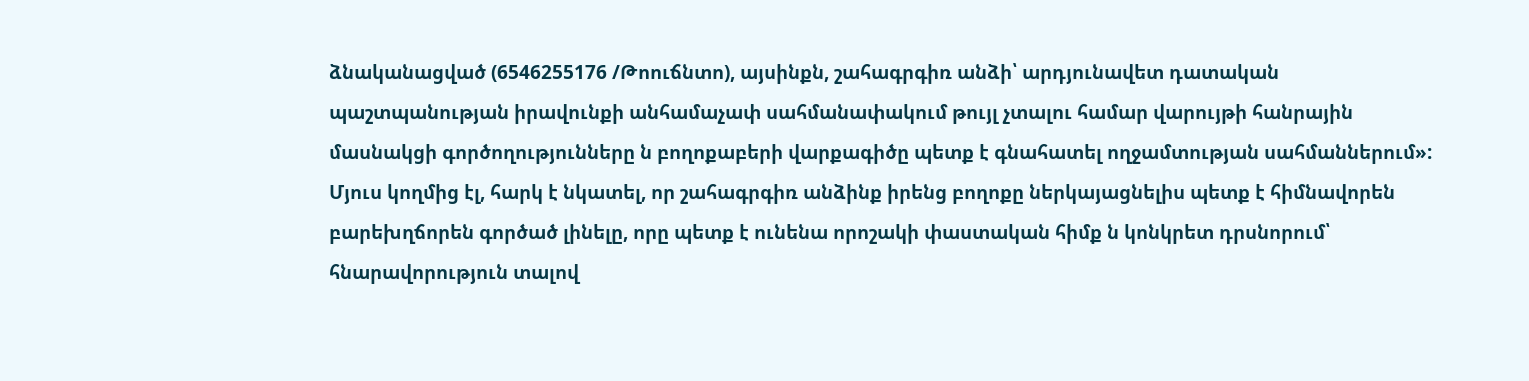ձնականացված (6546255176 /Թոուճնտո), այսինքն, շահագրգիռ անձի՝ արդյունավետ դատական պաշտպանության իրավունքի անհամաչափ սահմանափակում թույլ չտալու համար վարույթի հանրային մասնակցի գործողությունները ն բողոքաբերի վարքագիծը պետք է գնահատել ողջամտության սահմաններում»: Մյուս կողմից էլ, հարկ է նկատել, որ շահագրգիռ անձինք իրենց բողոքը ներկայացնելիս պետք է հիմնավորեն բարեխղճորեն գործած լինելը, որը պետք է ունենա որոշակի փաստական հիմք ն կոնկրետ դրսնորում՝ հնարավորություն տալով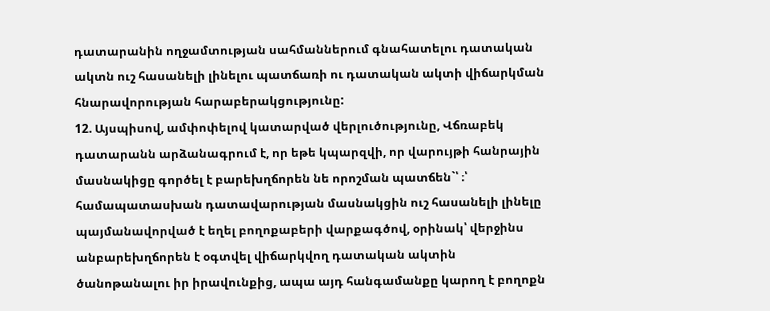դատարանին ողջամտության սահմաններում գնահատելու դատական ակտն ուշ հասանելի լինելու պատճառի ու դատական ակտի վիճարկման հնարավորության հարաբերակցությունը:
12. Այսպիսով, ամփոփելով կատարված վերլուծությունը, Վճռաբեկ դատարանն արձանագրում է, որ եթե կպարզվի, որ վարույթի հանրային մասնակիցը գործել է բարեխղճորեն նե որոշման պատճեն`՝ ։՝ համապատասխան դատավարության մասնակցին ուշ հասանելի լինելը պայմանավորված է եղել բողոքաբերի վարքագծով, օրինակ՝ վերջինս անբարեխղճորեն է օգտվել վիճարկվող դատական ակտին ծանոթանալու իր իրավունքից, ապա այդ հանգամանքը կարող է բողոքն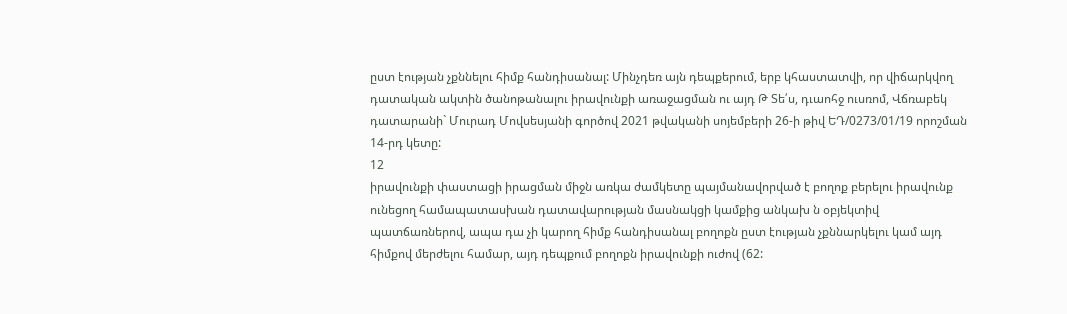ըստ էության չքննելու հիմք հանդիսանալ: Մինչդեռ այն դեպքերում, երբ կհաստատվի, որ վիճարկվող դատական ակտին ծանոթանալու իրավունքի առաջացման ու այդ Թ Տե՛ս, դւաոհջ ուսռոմ, Վճռաբեկ դատարանի` Մուրադ Մովսեսյանի գործով 2021 թվականի սոյեմբերի 26-ի թիվ ԵԴ/0273/01/19 որոշման 14-րդ կետը:
12
իրավունքի փաստացի իրացման միջն առկա ժամկետը պայմանավորված է բողոք բերելու իրավունք ունեցող համապատասխան դատավարության մասնակցի կամքից անկախ ն օբյեկտիվ պատճառներով, ապա դա չի կարող հիմք հանդիսանալ բողոքն ըստ էության չքննարկելու կամ այդ հիմքով մերժելու համար, այդ դեպքում բողոքն իրավունքի ուժով (62: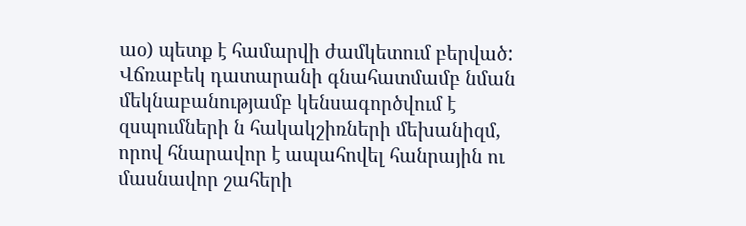աօ) պետք է համարվի ժամկետում բերված:
Վճռաբեկ դատարանի գնահատմամբ նման մեկնաբանությամբ կենսագործվում է զսպումների ն հակակշիռների մեխանիզմ, որով հնարավոր է ապահովել հանրային ու մասնավոր շահերի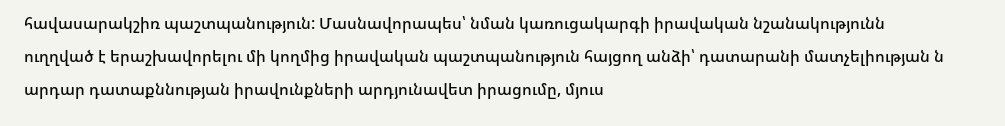հավասարակշիռ պաշտպանություն: Մասնավորապես՝ նման կառուցակարգի իրավական նշանակությունն ուղղված է երաշխավորելու մի կողմից իրավական պաշտպանություն հայցող անձի՝ դատարանի մատչելիության ն արդար դատաքննության իրավունքների արդյունավետ իրացումը, մյուս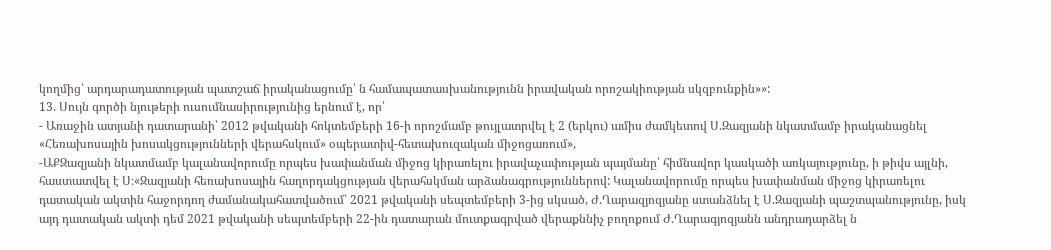կողմից՝ արդարադատության պատշաճ իրականացումը՝ ն համապատասխանությունն իրավական որոշակիության սկզբունքին»»:
13. Սույն գործի նյութերի ուսումնասիրությունից երնում է, որ՝
- Առաջին ատյանի դատարանի՝ 2012 թվականի հոկտեմբերի 16-ի որոշմամբ թույլատրվել է 2 (երկու) ամիս ժամկետով Ս.Զազյանի նկատմամբ իրականացնել «Հեռախոսային խոսակցությունների վերահսկում» օպերատիվ-հետախուզական միջոցառում»,
-ԱՔԶազյանի նկատմամբ կալանավորումը որպես խափանման միջոց կիրառելու իրավաչափության պայմանը՝ հիմնավոր կասկածի առկայությունը, ի թիվս այլնի, հաստատվել է Ս։«Զազյանի հեռախոսային հաղորդակցության վերահսկման արձանագրություններով: Կալանավորումը որպես խափանման միջոց կիրառելու դատական ակտին հաջորդող ժամանակահատվածում՝ 2021 թվականի սեպտեմբերի 3-ից սկսած, Ժ.Ղարազյոզյանը ստանձնել է Ս.Զազյանի պաշտպանությունը, իսկ այդ դատական ակտի դեմ 2021 թվականի սեպտեմբերի 22-ին դատարան մուտքագրված վերաքննիչ բողոքում Ժ.Ղարագյոզյանն անդրադարձել ն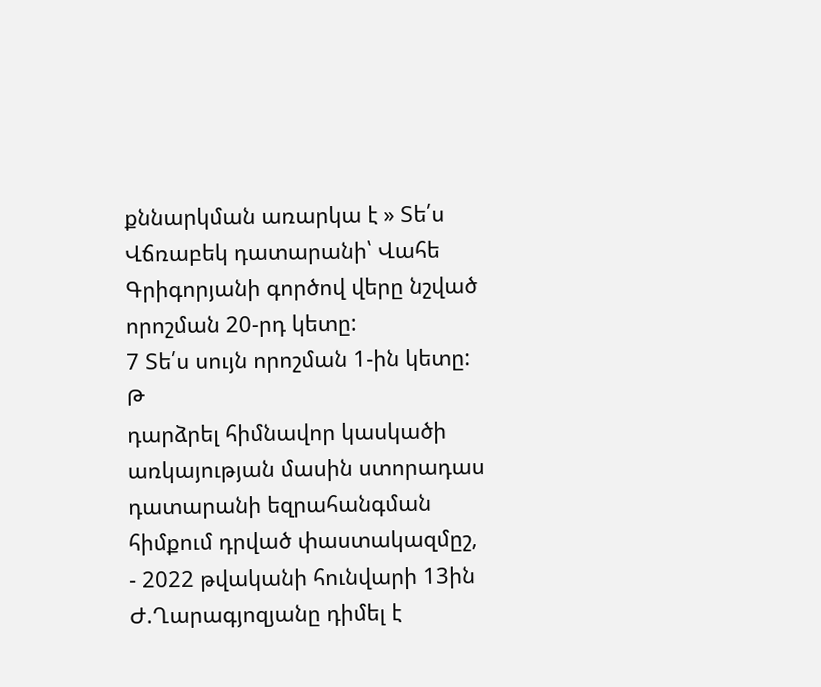քննարկման առարկա է » Տե՛ս Վճռաբեկ դատարանի՝ Վահե Գրիգորյանի գործով վերը նշված որոշման 20-րդ կետը:
7 Տե՛ս սույն որոշման 1-ին կետը:
Թ
դարձրել հիմնավոր կասկածի առկայության մասին ստորադաս դատարանի եզրահանգման հիմքում դրված փաստակազմըշ,
- 2022 թվականի հունվարի 13ին Ժ.Ղարագյոզյանը դիմել է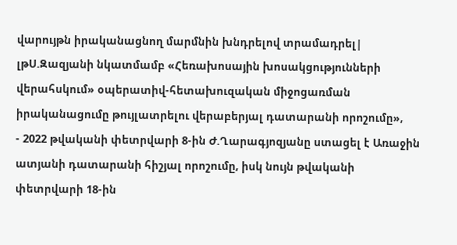վարույթն իրականացնող մարմնին խնդրելով տրամադրել| լթՍ.Զազյանի նկատմամբ «Հեռախոսային խոսակցությունների վերահսկում» օպերատիվ-հետախուզական միջոցառման իրականացումը թույլատրելու վերաբերյալ դատարանի որոշումը»,
- 2022 թվականի փետրվարի 8-ին Ժ.Ղարագյոզյանը ստացել է Առաջին ատյանի դատարանի հիշյալ որոշումը, իսկ նույն թվականի փետրվարի 18-ին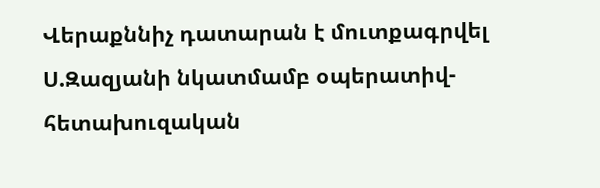Վերաքննիչ դատարան է մուտքագրվել Ս.Զազյանի նկատմամբ օպերատիվ-հետախուզական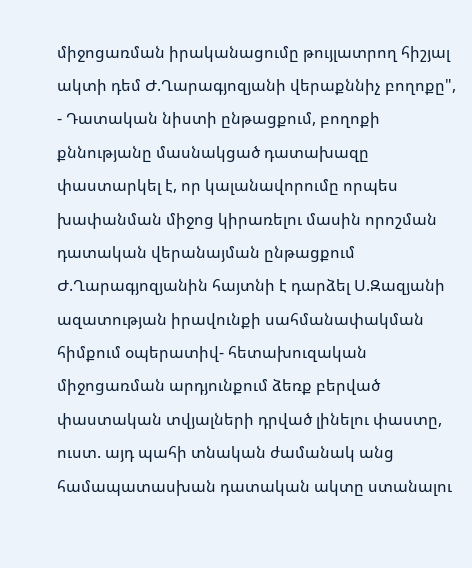միջոցառման իրականացումը թույլատրող հիշյալ ակտի դեմ Ժ.Ղարագյոզյանի վերաքննիչ բողոքը",
- Դատական նիստի ընթացքում, բողոքի քննությանը մասնակցած դատախազը փաստարկել է, որ կալանավորումը որպես խափանման միջոց կիրառելու մասին որոշման դատական վերանայման ընթացքում Ժ.Ղարագյոզյանին հայտնի է դարձել Ս.Զազյանի ազատության իրավունքի սահմանափակման հիմքում օպերատիվ- հետախուզական միջոցառման արդյունքում ձեռք բերված փաստական տվյալների դրված լինելու փաստը, ուստ. այդ պահի տնական ժամանակ անց
համապատասխան դատական ակտը ստանալու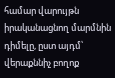համար վարույթն իրականացնող մարմնին դիմելը, ըստ այդմ՝ վերաքննիչ բողոք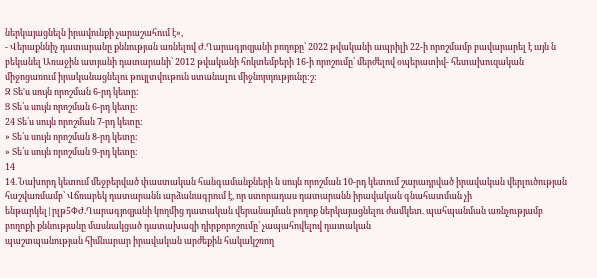ներկայացնելն իրավունքի չարաշահում է»,
- Վերաքննիչ դատարանը քննության առնելով Ժ.Ղարագյոզյանի բողոքը՝ 2022 թվականի ապրիլի 22-ի որոշմամբ բավարարել է այն ն բեկանել Առաջին ատյանի դատարանի՝ 2012 թվականի հոկտեմբերի 16-ի որոշումը՝ մերժելով օպերատիվ- հետախուզական միջոցառում իրականացնելու թույլտվութուն ստանալու միջնորդությունը:շ:
Զ Տե'ս սույն որոշման 6-րդ կետը:
Ց Տե՛ս սույն որոշման 6-րդ կետը:
24 Տե՛ս սույն որոշման 7-րդ կետը:
» Տե՛ս սույն որոշման 8-րդ կետը:
» Տե՛ս սույն որոշման 9-րդ կետը:
14
14.`Նախորդ կետում մեջբերված փաստական հանգամանքների ն սույն որոշման 10-րդ կետում շարադրված իրավական վերլուծության հաշվառմամբ՝ Վճռաբեկ դատարանն արձանագրում է, որ ստորադաս դատարանն իրավական գնահատման չի ենթարկել|րլթ5ՓԺ.Ղարագյոզյանի կողմից դատական վերանայման բողոք ներկայացնելու ժամկետ. պահպանման առնչությամբ բողոքի քննությանը մասնակցած դատախազի դիրքորոշումը՝ չապահովելով դատական
պաշտպանության հիմնարար իրավական արժեքին հակակշռող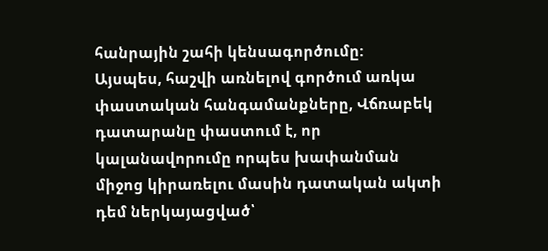հանրային շահի կենսագործումը:
Այսպես, հաշվի առնելով գործում առկա փաստական հանգամանքները, Վճռաբեկ դատարանը փաստում է, որ կալանավորումը որպես խափանման միջոց կիրառելու մասին դատական ակտի դեմ ներկայացված՝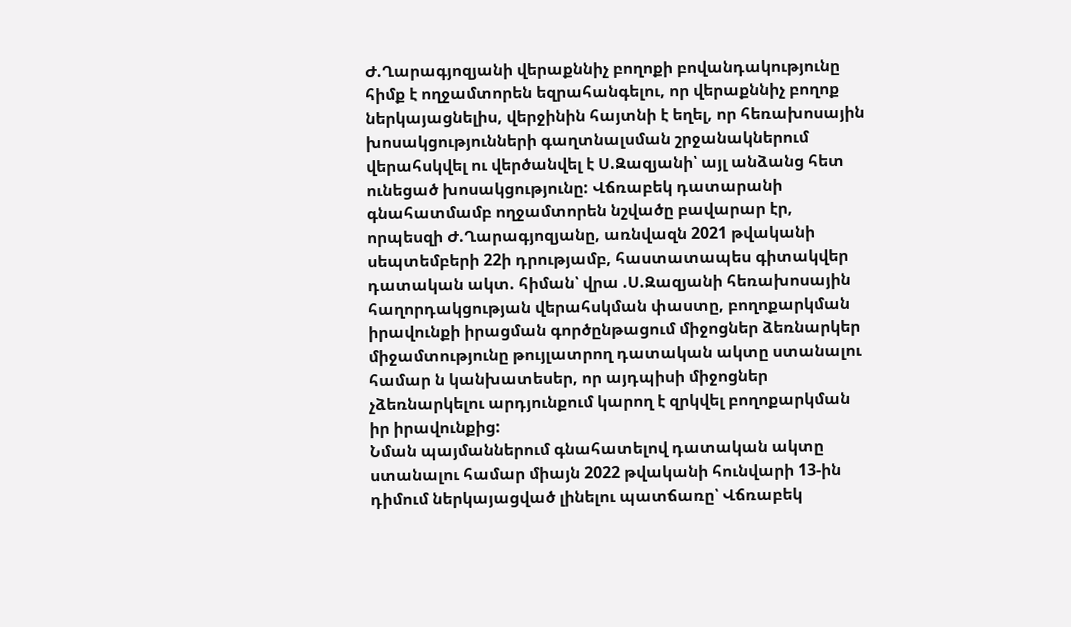Ժ.Ղարագյոզյանի վերաքննիչ բողոքի բովանդակությունը հիմք է ողջամտորեն եզրահանգելու, որ վերաքննիչ բողոք ներկայացնելիս, վերջինին հայտնի է եղել, որ հեռախոսային խոսակցությունների գաղտնալսման շրջանակներում վերահսկվել ու վերծանվել է Ս.Զազյանի՝ այլ անձանց հետ ունեցած խոսակցությունը: Վճռաբեկ դատարանի գնահատմամբ ողջամտորեն նշվածը բավարար էր, որպեսզի Ժ.Ղարագյոզյանը, առնվազն 2021 թվականի սեպտեմբերի 22ի դրությամբ, հաստատապես գիտակվեր դատական ակտ. հիման՝ վրա .Ս.Զազյանի հեռախոսային հաղորդակցության վերահսկման փաստը, բողոքարկման իրավունքի իրացման գործընթացում միջոցներ ձեռնարկեր միջամտությունը թույլատրող դատական ակտը ստանալու համար ն կանխատեսեր, որ այդպիսի միջոցներ չձեռնարկելու արդյունքում կարող է զրկվել բողոքարկման իր իրավունքից:
Նման պայմաններում գնահատելով դատական ակտը ստանալու համար միայն 2022 թվականի հունվարի 13-ին դիմում ներկայացված լինելու պատճառը՝ Վճռաբեկ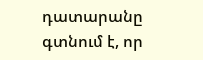դատարանը գտնում է, որ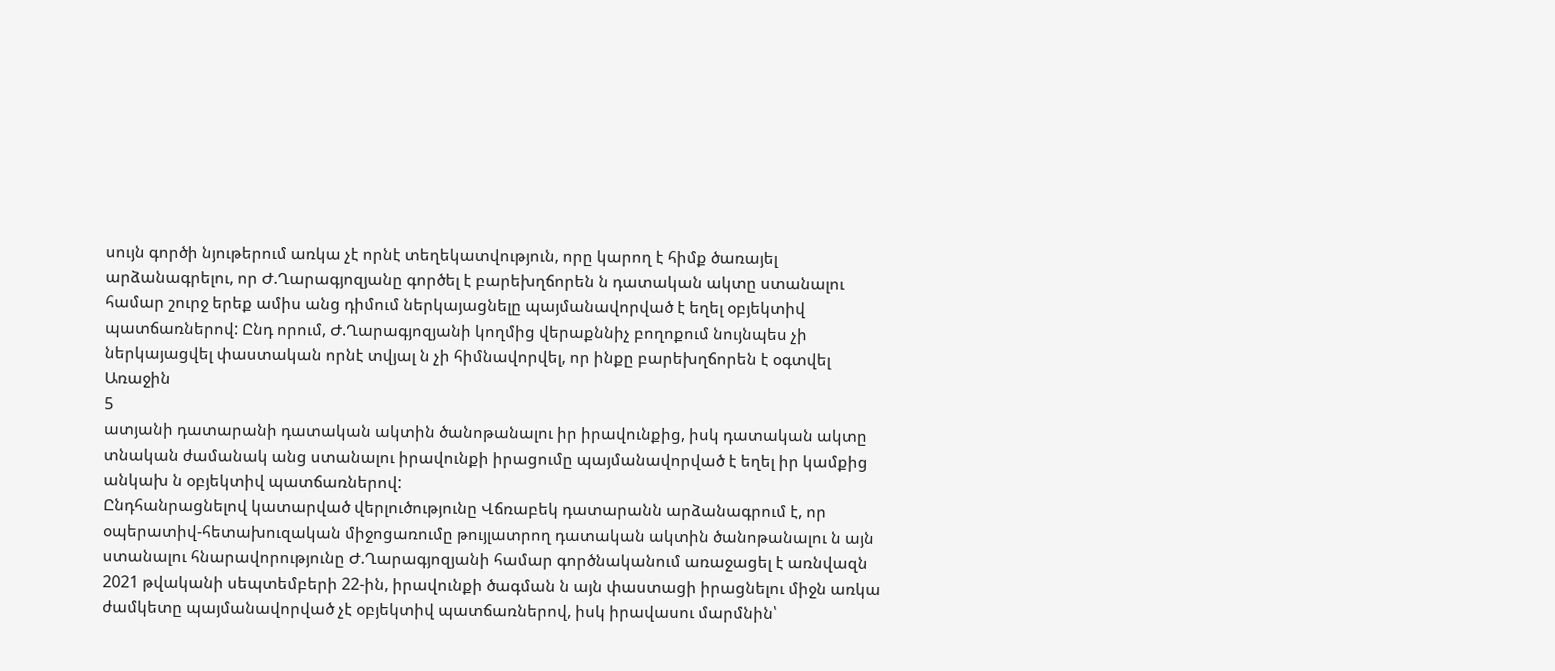սույն գործի նյութերում առկա չէ որնէ տեղեկատվություն, որը կարող է հիմք ծառայել արձանագրելու, որ Ժ.Ղարագյոզյանը գործել է բարեխղճորեն ն դատական ակտը ստանալու համար շուրջ երեք ամիս անց դիմում ներկայացնելը պայմանավորված է եղել օբյեկտիվ պատճառներով: Ընդ որում, Ժ.Ղարագյոզյանի կողմից վերաքննիչ բողոքում նույնպես չի ներկայացվել փաստական որնէ տվյալ ն չի հիմնավորվել, որ ինքը բարեխղճորեն է օգտվել Առաջին
5
ատյանի դատարանի դատական ակտին ծանոթանալու իր իրավունքից, իսկ դատական ակտը տնական ժամանակ անց ստանալու իրավունքի իրացումը պայմանավորված է եղել իր կամքից անկախ ն օբյեկտիվ պատճառներով:
Ընդհանրացնելով կատարված վերլուծությունը Վճռաբեկ դատարանն արձանագրում է, որ օպերատիվ-հետախուզական միջոցառումը թույլատրող դատական ակտին ծանոթանալու ն այն ստանալու հնարավորությունը Ժ.Ղարագյոզյանի համար գործնականում առաջացել է առնվազն 2021 թվականի սեպտեմբերի 22-ին, իրավունքի ծագման ն այն փաստացի իրացնելու միջն առկա ժամկետը պայմանավորված չէ օբյեկտիվ պատճառներով, իսկ իրավասու մարմնին՝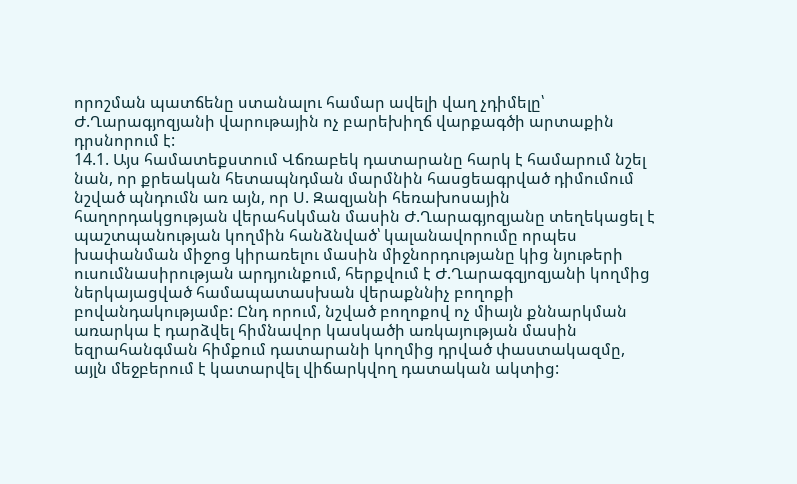որոշման պատճենը ստանալու համար ավելի վաղ չդիմելը՝ Ժ.Ղարագյոզյանի վարութային ոչ բարեխիղճ վարքագծի արտաքին դրսնորում է:
14.1. Այս համատեքստում Վճռաբեկ դատարանը հարկ է համարում նշել նան, որ քրեական հետապնդման մարմնին հասցեագրված դիմումում նշված պնդումն առ այն, որ Ս. Զազյանի հեռախոսային հաղորդակցության վերահսկման մասին Ժ.Ղարագյոզյանը տեղեկացել է պաշտպանության կողմին հանձնված՝ կալանավորումը որպես խափանման միջոց կիրառելու մասին միջնորդությանը կից նյութերի ուսումնասիրության արդյունքում, հերքվում է Ժ.Ղարագզյոզյանի կողմից ներկայացված համապատասխան վերաքննիչ բողոքի բովանդակությամբ: Ընդ որում, նշված բողոքով ոչ միայն քննարկման առարկա է դարձվել հիմնավոր կասկածի առկայության մասին եզրահանգման հիմքում դատարանի կողմից դրված փաստակազմը, այլն մեջբերում է կատարվել վիճարկվող դատական ակտից: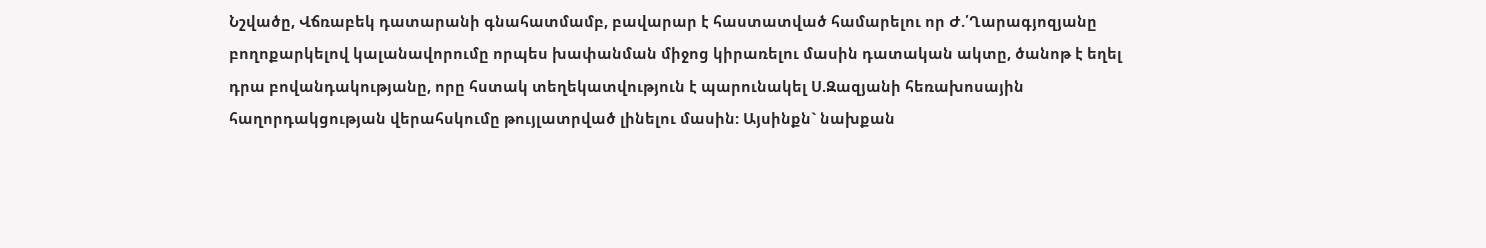Նշվածը, Վճռաբեկ դատարանի գնահատմամբ, բավարար է հաստատված համարելու որ Ժ.՛Ղարագյոզյանը բողոքարկելով կալանավորումը որպես խափանման միջոց կիրառելու մասին դատական ակտը, ծանոթ է եղել դրա բովանդակությանը, որը հստակ տեղեկատվություն է պարունակել Ս.Զազյանի հեռախոսային հաղորդակցության վերահսկումը թույլատրված լինելու մասին: Այսինքն` նախքան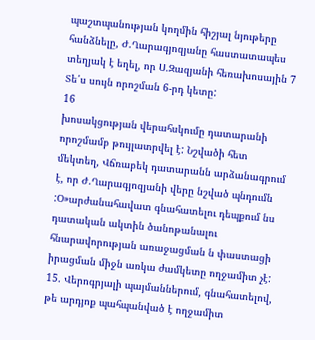պաշտպանության կողմին հիշյալ նյութերը հանձնելը, Ժ.Ղարագյոզյանը հաստատապես տեղյակ է եղել, որ Ս.Զազյանի հեռախոսային 7 Տե՛ս սույն որոշման 6-րդ կետը:
16
խոսակցության վերահսկումը դատարանի որոշմամբ թույլատրվել է: Նշվածի հետ մեկտեղ, Վճռաբեկ դատարանն արձանագրում է, որ Ժ.Ղարագյոզյանի վերը նշված պնդումն :Օ»արժանահավատ գնահատելու դեպքում նս դատական ակտին ծանոթանալու հնարավորության առաջացման ն փաստացի իրացման միջն առկա ժամկետը ողջամիտ չէ:
15. Վերոգրյալի պայմաններում, գնահատելով, թե արդյոք պահպանված է ողջամիտ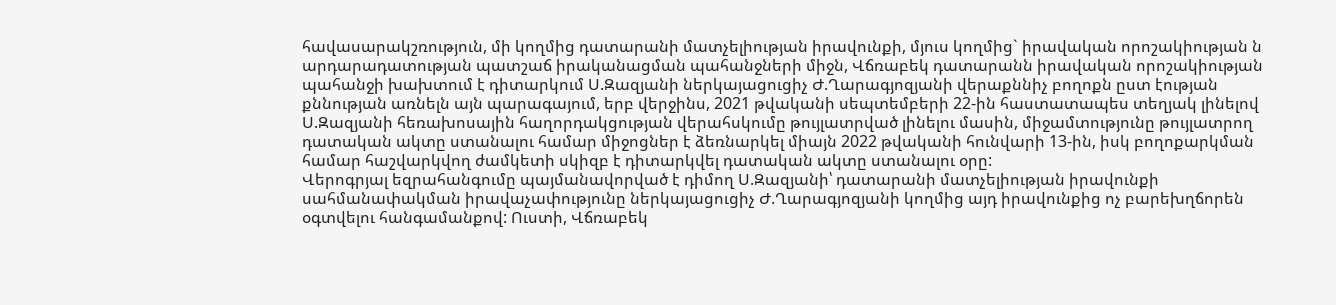հավասարակշռություն, մի կողմից դատարանի մատչելիության իրավունքի, մյուս կողմից` իրավական որոշակիության ն արդարադատության պատշաճ իրականացման պահանջների միջն, Վճռաբեկ դատարանն իրավական որոշակիության պահանջի խախտում է դիտարկում Ս.Զազյանի ներկայացուցիչ Ժ.Ղարագյոզյանի վերաքննիչ բողոքն ըստ էության քննության առնելն այն պարագայում, երբ վերջինս, 2021 թվականի սեպտեմբերի 22-ին հաստատապես տեղյակ լինելով Ս.Զազյանի հեռախոսային հաղորդակցության վերահսկումը թույլատրված լինելու մասին, միջամտությունը թույլատրող դատական ակտը ստանալու համար միջոցներ է ձեռնարկել միայն 2022 թվականի հունվարի 13-ին, իսկ բողոքարկման համար հաշվարկվող ժամկետի սկիզբ է դիտարկվել դատական ակտը ստանալու օրը:
Վերոգրյալ եզրահանգումը պայմանավորված է դիմող Ս.Զազյանի՝ դատարանի մատչելիության իրավունքի սահմանափակման իրավաչափությունը ներկայացուցիչ Ժ.Ղարագյոզյանի կողմից այդ իրավունքից ոչ բարեխղճորեն օգտվելու հանգամանքով: Ուստի, Վճռաբեկ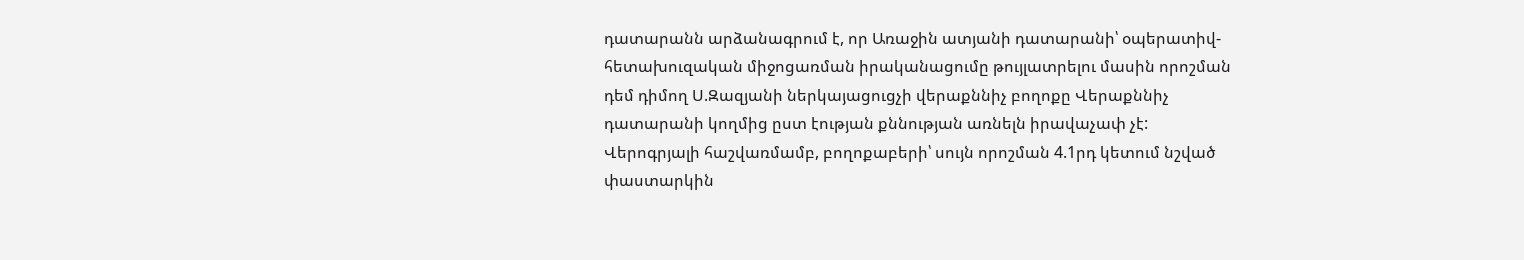դատարանն արձանագրում է, որ Առաջին ատյանի դատարանի՝ օպերատիվ-հետախուզական միջոցառման իրականացումը թույլատրելու մասին որոշման դեմ դիմող Ս.Զազյանի ներկայացուցչի վերաքննիչ բողոքը Վերաքննիչ դատարանի կողմից ըստ էության քննության առնելն իրավաչափ չէ:
Վերոգրյալի հաշվառմամբ, բողոքաբերի՝ սույն որոշման 4.1րդ կետում նշված փաստարկին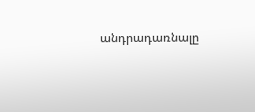անդրադառնալը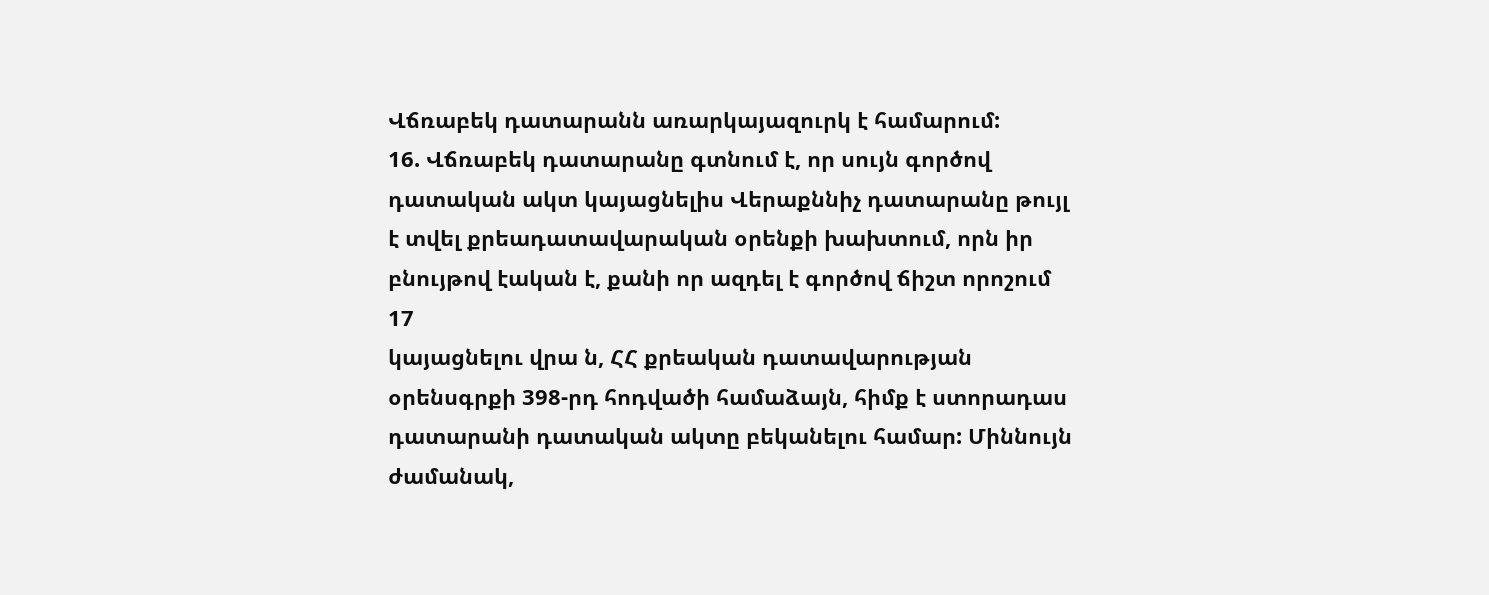Վճռաբեկ դատարանն առարկայազուրկ է համարում:
16. Վճռաբեկ դատարանը գտնում է, որ սույն գործով դատական ակտ կայացնելիս Վերաքննիչ դատարանը թույլ է տվել քրեադատավարական օրենքի խախտում, որն իր բնույթով էական է, քանի որ ազդել է գործով ճիշտ որոշում
17
կայացնելու վրա ն, ՀՀ քրեական դատավարության օրենսգրքի 398-րդ հոդվածի համաձայն, հիմք է ստորադաս դատարանի դատական ակտը բեկանելու համար: Միննույն ժամանակ,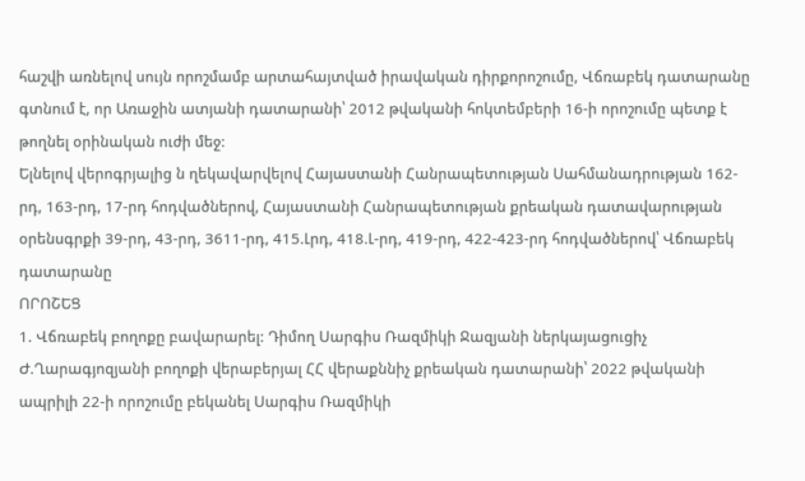հաշվի առնելով սույն որոշմամբ արտահայտված իրավական դիրքորոշումը, Վճռաբեկ դատարանը գտնում է, որ Առաջին ատյանի դատարանի՝ 2012 թվականի հոկտեմբերի 16-ի որոշումը պետք է թողնել օրինական ուժի մեջ:
Ելնելով վերոգրյալից ն ղեկավարվելով Հայաստանի Հանրապետության Սահմանադրության 162-րդ, 163-րդ, 17-րդ հոդվածներով, Հայաստանի Հանրապետության քրեական դատավարության օրենսգրքի 39-րդ, 43-րդ, 3611-րդ, 415.Լրդ, 418.Լ-րդ, 419-րդ, 422-423-րդ հոդվածներով՝ Վճռաբեկ դատարանը
ՈՐՈՇԵՑ
1. Վճռաբեկ բողոքը բավարարել: Դիմող Սարգիս Ռազմիկի Ջազյանի ներկայացուցիչ Ժ.Ղարագյոզյանի բողոքի վերաբերյալ ՀՀ վերաքննիչ քրեական դատարանի՝ 2022 թվականի ապրիլի 22-ի որոշումը բեկանել Սարգիս Ռազմիկի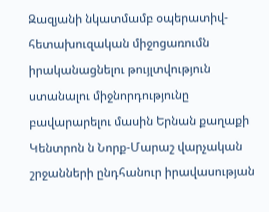Զազյանի նկատմամբ օպերատիվ-հետախուզական միջոցառումն իրականացնելու թույլտվություն ստանալու միջնորդությունը բավարարելու մասին Երնան քաղաքի Կենտրոն ն Նորք-Մարաշ վարչական շրջանների ընդհանուր իրավասության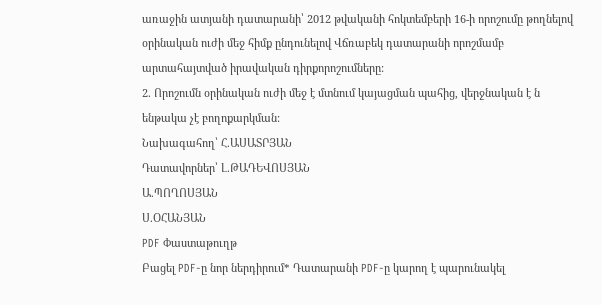առաջին ատյանի դատարանի՝ 2012 թվականի հոկտեմբերի 16-ի որոշումը թողնելով օրինական ուժի մեջ հիմք ընդունելով Վճռաբեկ դատարանի որոշմամբ արտահայտված իրավական դիրքորոշումները:
2. Որոշումն օրինական ուժի մեջ է մտնում կայացման պահից, վերջնական է ն ենթակա չէ բողոքարկման:
Նախագահող՝ Հ.ԱՍԱՏՐՅԱՆ
Դատավորներ՝ Լ.ԹԱԴԵՎՈՍՅԱՆ
Ա.ՊՈՂՈՍՅԱՆ
Ս.ՕՀԱՆՅԱՆ
PDF Փաստաթուղթ
Բացել PDF-ը նոր ներդիրում* Դատարանի PDF-ը կարող է պարունակել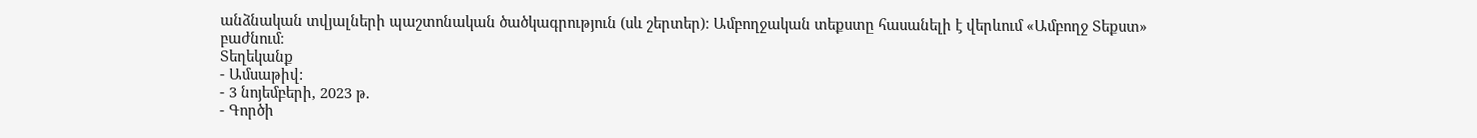անձնական տվյալների պաշտոնական ծածկագրություն (սև շերտեր)։ Ամբողջական տեքստը հասանելի է վերևում «Ամբողջ Տեքստ» բաժնում։
Տեղեկանք
- Ամսաթիվ:
- 3 նոյեմբերի, 2023 թ.
- Գործի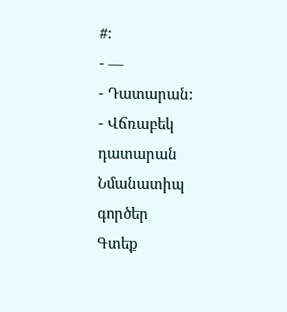#:
- —
- Դատարան:
- Վճռաբեկ դատարան
Նմանատիպ գործեր
Գտեք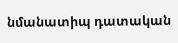նմանատիպ դատական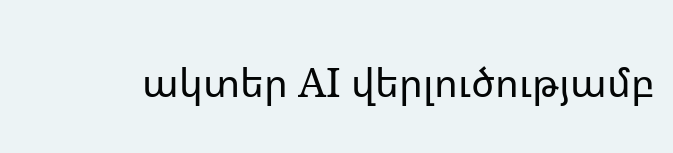ակտեր AI վերլուծությամբ